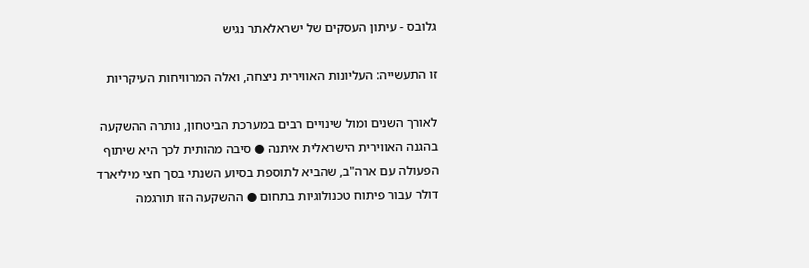גלובס - עיתון העסקים של ישראלאתר נגיש

זו התעשייה: העליונות האווירית ניצחה, ואלה המרוויחות העיקריות

לאורך השנים ומול שינויים רבים במערכת הביטחון, נותרה ההשקעה בהגנה האווירית הישראלית איתנה ● סיבה מהותית לכך היא שיתוף הפעולה עם ארה"ב, שהביא לתוספת בסיוע השנתי בסך חצי מיליארד דולר עבור פיתוח טכנולוגיות בתחום ● ההשקעה הזו תורגמה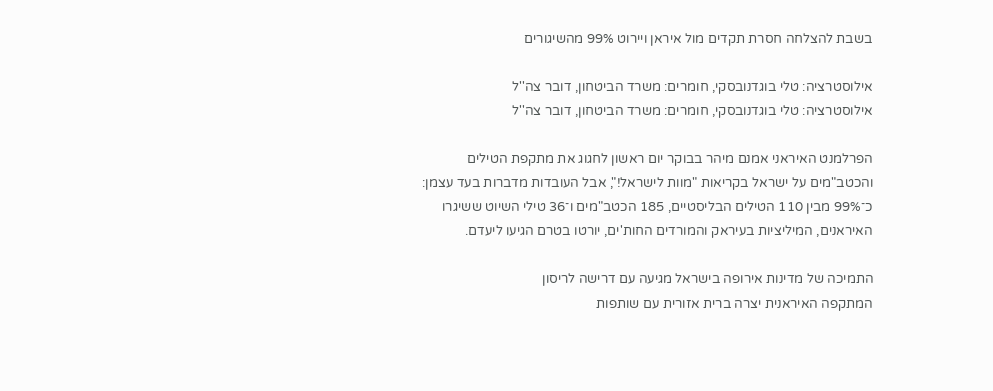בשבת להצלחה חסרת תקדים מול איראן ויירוט 99% מהשיגורים

אילוסטרציה: טלי בוגדנובסקי, חומרים: משרד הביטחון, דובר צה''ל
אילוסטרציה: טלי בוגדנובסקי, חומרים: משרד הביטחון, דובר צה''ל

הפרלמנט האיראני אמנם מיהר בבוקר יום ראשון לחגוג את מתקפת הטילים והכטב"מים על ישראל בקריאות "מוות לישראל!", אבל העובדות מדברות בעד עצמן: כ־99% מבין 110 הטילים הבליסטיים, 185 הכטב"מים ו־36 טילי השיוט ששיגרו האיראנים, המיליציות בעיראק והמורדים החות'ים, יורטו בטרם הגיעו ליעדם.

התמיכה של מדינות אירופה בישראל מגיעה עם דרישה לריסון
המתקפה האיראנית יצרה ברית אזורית עם שותפות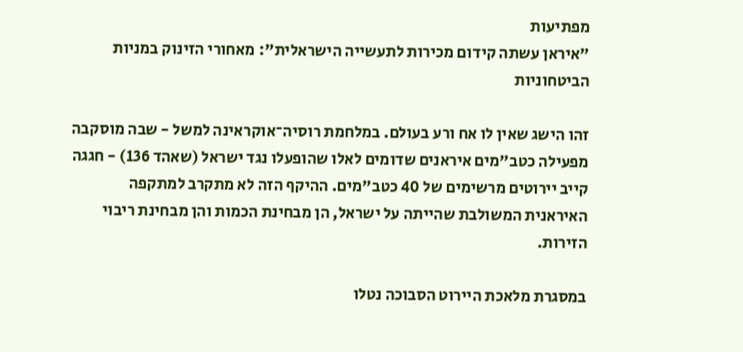מפתיעות
"איראן עשתה קידום מכירות לתעשייה הישראלית": מאחורי הזינוק במניות הביטחוניות

זהו הישג שאין לו אח ורע בעולם. במלחמת רוסיה־אוקראינה למשל - שבה מוסקבה מפעילה כטב"מים איראנים שדומים לאלו שהופעלו נגד ישראל (שאהד 136) - חגגה קייב יירוטים מרשימים של 40 כטב"מים. ההיקף הזה לא מתקרב למתקפה האיראנית המשולבת שהייתה על ישראל, הן מבחינת הכמות והן מבחינת ריבוי הזירות.

במסגרת מלאכת היירוט הסבוכה נטלו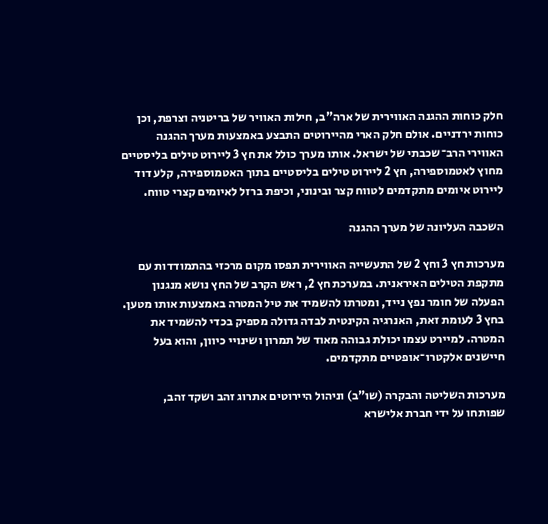חלק כוחות ההגנה האווירית של ארה"ב, חילות האוויר של בריטניה וצרפת, וכן כוחות ירדניים. אולם חלק הארי מהיירוטים התבצע באמצעות מערך ההגנה האווירי הרב־שכבתי של ישראל. אותו מערך כולל את חץ 3 ליירוט טילים בליסטיים מחוץ לאטמוספירה, חץ 2 ליירוט טילים בליסטיים בתוך האטמוספירה, קלע דוד ליירוט איומים מתקדמים לטווח קצר ובינוני, וכיפת ברזל לאיומים קצרי טווח.

השכבה העליונה של מערך ההגנה

מערכות חץ 3 וחץ 2 של התעשייה האווירית תפסו מקום מרכזי בהתמודדות עם מתקפת הטילים האיראנית. במערכת חץ 2, ראש הקרב של החץ נושא מנגנון הפעלה של חומר נפץ נייד, ומטרתו להשמיד את טיל המטרה באמצעות אותו מטען. בחץ 3 לעומת זאת, האנרגיה הקינטית לבדה גדולה מספיק בכדי להשמיד את המטרה. למיירט עצמו יכולת גבוהה מאוד של תמרון ושינויי כיוון, והוא בעל חיישנים אלקטרו־אופטיים מתקדמים.

מערכות השליטה והבקרה (שו"ב) וניהול היירוטים אתרוג זהב ושקד זהב, שפותחו על ידי חברת אלישרא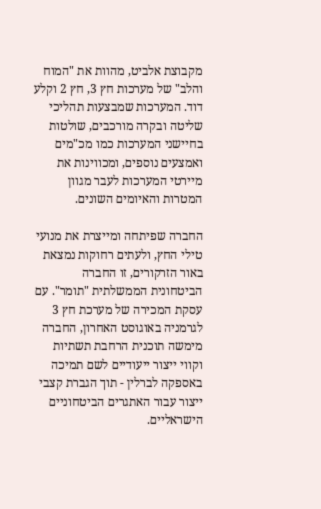מקבוצת אלביט, מהוות את "המוח והלב" של מערכות חץ 3, חץ 2 וקלע דוד. המערכות שמבצעות תהליכי שליטה ובקרה מורכבים, שולטות בחיישני המערכות כמו מכ"מים ואמצעים נוספים, ומכווינות את מיירטי המערכות לעבר מגוון המטרות והאיומים השונים.

החברה שפיתחה ומייצרת את מנועי טילי החץ, ולעתים רחוקות נמצאת באור הזרקורים, זו החברה הביטחונית הממשלתית "תומר". עם עסקת המכירה של מערכת חץ 3 לגרמניה באוגוסט האחרון, החברה מימשה תוכנית הרחבת תשתיות וקווי ייצור ייעודיים לשם תמיכה באספקה לברלין - תוך הגברת קצבי ייצור עבור האתגרים הביטחוניים הישראליים.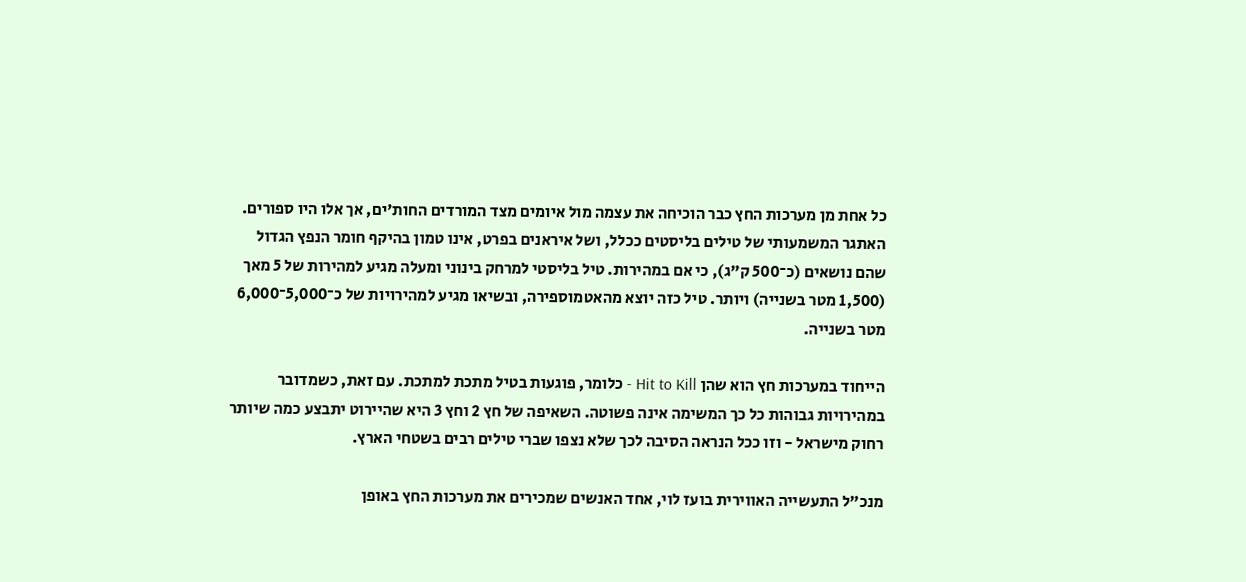כל אחת מן מערכות החץ כבר הוכיחה את עצמה מול איומים מצד המורדים החות'ים, אך אלו היו ספורים. האתגר המשמעותי של טילים בליסטים ככלל, ושל איראנים בפרט, אינו טמון בהיקף חומר הנפץ הגדול שהם נושאים (כ־500 ק"ג), כי אם במהירות. טיל בליסטי למרחק בינוני ומעלה מגיע למהירות של 5 מאך (1,500 מטר בשנייה) ויותר. טיל כזה יוצא מהאטמוספירה, ובשיאו מגיע למהירויות של כ־5,000־6,000 מטר בשנייה.

הייחוד במערכות חץ הוא שהן Hit to Kill - כלומר, פוגעות בטיל מתכת למתכת. עם זאת, כשמדובר במהירויות גבוהות כל כך המשימה אינה פשוטה. השאיפה של חץ 2 וחץ 3 היא שהיירוט יתבצע כמה שיותר רחוק מישראל - וזו ככל הנראה הסיבה לכך שלא נצפו שברי טילים רבים בשטחי הארץ.

מנכ"ל התעשייה האווירית בועז לוי, אחד האנשים שמכירים את מערכות החץ באופן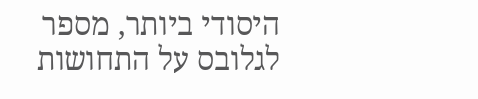היסודי ביותר, מספר לגלובס על התחושות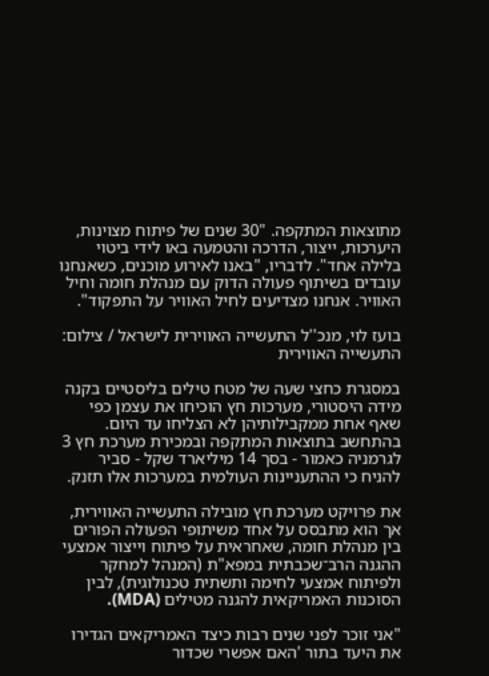מתוצאות המתקפה. "30 שנים של פיתוח מצוינות, היערכות, ייצור, הדרכה והטמעה באו לידי ביטוי בלילה אחד". לדבריו, "באנו לאירוע מוכנים, כשאנחנו עובדים בשיתוף פעולה הדוק עם מנהלת חומה וחיל האוויר. אנחנו מצדיעים לחיל האוויר על התפקוד".

בועז לוי, מנכ''ל התעשייה האווירית לישראל / צילום: התעשייה האווירית

במסגרת כחצי שעה של מטח טילים בליסטיים בקנה מידה היסטורי, מערכות חץ הוכיחו את עצמן כפי שאף אחת ממקבילותיהן לא הצליחו עד היום. בהתחשב בתוצאות המתקפה ובמכירת מערכת חץ 3 לגרמניה כאמור - בסך 14 מיליארד שקל - סביר להניח כי ההתעניינות העולמית במערכות אלו תזנק.

את פרויקט מערכת חץ מובילה התעשייה האווירית, אך הוא מתבסס על אחד משיתופי הפעולה הפורים בין מנהלת חומה, שאחראית על פיתוח וייצור אמצעי ההגנה הרב־שכבתית במפא"ת (המנהל למחקר ולפיתוח אמצעי לחימה ותשתית טכנולוגית), לבין הסוכנות האמריקאית להגנה מטילים (MDA).

"אני זוכר לפני שנים רבות כיצד האמריקאים הגדירו את היעד בתור 'האם אפשרי שכדור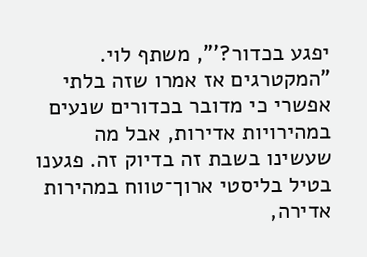יפגע בכדור?'", משתף לוי. "המקטרגים אז אמרו שזה בלתי אפשרי כי מדובר בכדורים שנעים במהירויות אדירות, אבל מה שעשינו בשבת זה בדיוק זה. פגענו בטיל בליסטי ארוך־טווח במהירות אדירה,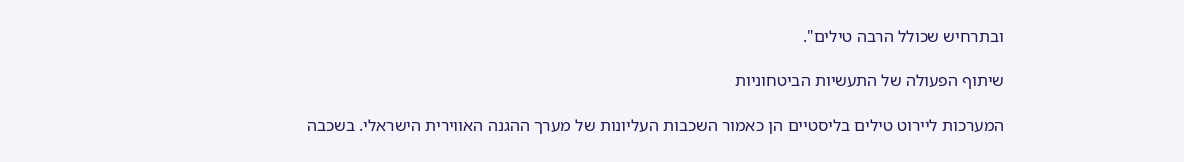ובתרחיש שכולל הרבה טילים".

שיתוף הפעולה של התעשיות הביטחוניות

המערכות ליירוט טילים בליסטיים הן כאמור השכבות העליונות של מערך ההגנה האווירית הישראלי. בשכבה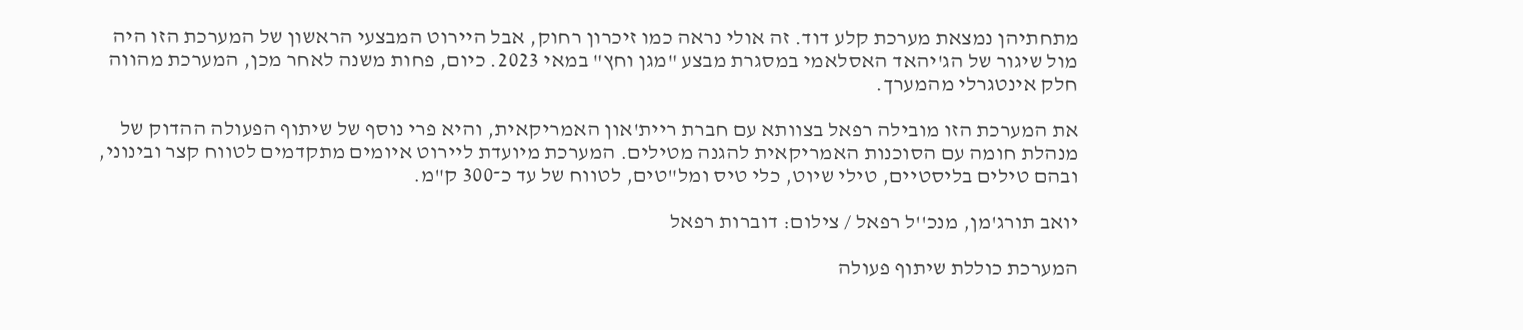מתחתיהן נמצאת מערכת קלע דוד. זה אולי נראה כמו זיכרון רחוק, אבל היירוט המבצעי הראשון של המערכת הזו היה מול שיגור של הג'יהאד האסלאמי במסגרת מבצע "מגן וחץ" במאי 2023. כיום, פחות משנה לאחר מכן, המערכת מהווה חלק אינטגרלי מהמערך.

את המערכת הזו מובילה רפאל בצוותא עם חברת ריית'און האמריקאית, והיא פרי נוסף של שיתוף הפעולה ההדוק של מנהלת חומה עם הסוכנות האמריקאית להגנה מטילים. המערכת מיועדת ליירוט איומים מתקדמים לטווח קצר ובינוני, ובהם טילים בליסטיים, טילי שיוט, כלי טיס ומל"טים, לטווח של עד כ־300 ק"מ.

יואב תורג'מן, מנכ''ל רפאל / צילום: דוברות רפאל

המערכת כוללת שיתוף פעולה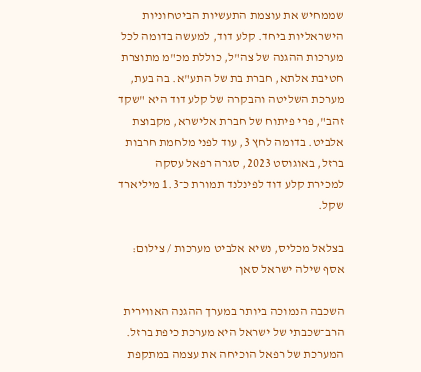שממחיש את עוצמת התעשיות הביטחוניות הישראליות ביחד. קלע דוד, למעשה בדומה לכל מערכות ההגנה של צה"ל, כוללת מכ"מ מתוצרת חטיבת אלתא, חברת בת של התע"א. בה בעת, מערכת השליטה והבקרה של קלע דוד היא "שקד זהב", פרי פיתוח של חברת אלישרא, מקבוצת אלביט. בדומה לחץ 3, עוד לפני מלחמת חרבות ברזל, באוגוסט 2023, סגרה רפאל עסקה למכירת קלע דוד לפינלנד תמורת כ־1.3 מיליארד שקל.

בצלאל מכליס, נשיא אלביט מערכות / צילום: אסף שילה ישראל סאן

השכבה הנמוכה ביותר במערך ההגנה האווירית הרב־שכבתי של ישראל היא מערכת כיפת ברזל. המערכת של רפאל הוכיחה את עצמה במתקפת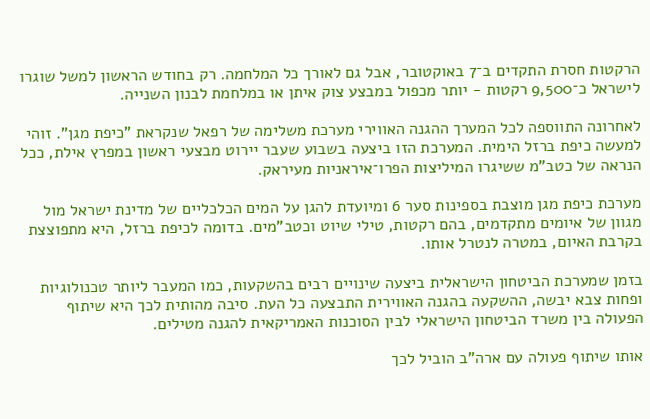הרקטות חסרת התקדים ב־7 באוקטובר, אבל גם לאורך כל המלחמה. רק בחודש הראשון למשל שוגרו לישראל כ־9,500 רקטות - יותר מכפול במבצע צוק איתן או במלחמת לבנון השנייה.

לאחרונה התווספה לכל המערך ההגנה האווירי מערכת משלימה של רפאל שנקראת "כיפת מגן". זוהי למעשה כיפת ברזל הימית. המערכת הזו ביצעה בשבוע שעבר יירוט מבצעי ראשון במפרץ אילת, ככל הנראה של כטב"מ ששיגרו המיליצות הפרו־איראניות מעיראק.

מערכת כיפת מגן מוצבת בספינות סער 6 ומיועדת להגן על המים הכלכליים של מדינת ישראל מול מגוון של איומים מתקדמים, בהם רקטות, טילי שיוט וכטב"מים. בדומה לכיפת ברזל, היא מתפוצצת בקרבת האיום, במטרה לנטרל אותו.

בזמן שמערכת הביטחון הישראלית ביצעה שינויים רבים בהשקעות, כמו המעבר ליותר טכנולוגיות ופחות צבא יבשה, ההשקעה בהגנה האווירית התבצעה כל העת. סיבה מהותית לכך היא שיתוף הפעולה בין משרד הביטחון הישראלי לבין הסוכנות האמריקאית להגנה מטילים.

אותו שיתוף פעולה עם ארה"ב הוביל לכך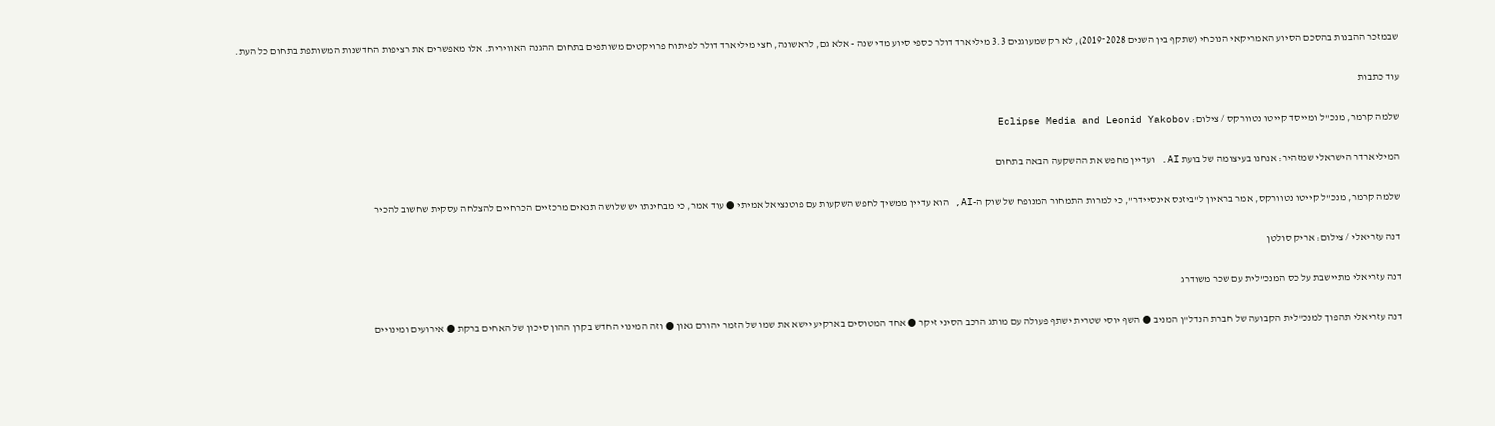שבמזכר ההבנות בהסכם הסיוע האמריקאי הנוכחי (שתקף בין השנים 2028־2019), לא רק שמעוגנים 3.3 מיליארד דולר כספי סיוע מדי שנה - אלא גם, לראשונה, חצי מיליארד דולר לפיתוח פרויקטים משותפים בתחום ההגנה האווירית. אלו מאפשרים את רציפות החדשנות המשותפת בתחום כל העת.

עוד כתבות

שלמה קרמר, מנכ''ל ומייסד קייטו נטוורקס / צילום: Eclipse Media and Leonid Yakobov

המיליארדר הישראלי שמזהיר: אנחנו בעיצומה של בועת AI. ועדיין מחפש את ההשקעה הבאה בתחום

שלמה קרמר, מנכ"ל קייטו נטוורקס, אמר בראיון ל"ביזנס אינסיידר", כי למרות התמחור המנופח של שוק ה-AI, הוא עדיין ממשיך לחפש השקעות עם פוטנציאל אמיתי ● עוד אמר, כי מבחינתו יש שלושה תנאים מרכזיים הכרחיים להצלחה עסקית שחשוב להכיר

דנה עזריאלי / צילום: אריק סולטן

דנה עזריאלי מתיישבת על כס המנכ"לית עם שכר משודרג

דנה עזריאלי תהפוך למנכ"לית הקבועה של חברת הנדל"ן המניב ● השף יוסי שטרית ישתף פעולה עם מותג הרכב הסיני זיקר ● אחד המטוסים בארקיע יישא את שמו של הזמר יהורם גאון ● וזה המינוי החדש בקרן ההון סיכון של האחים ברקת ● אירועים ומינויים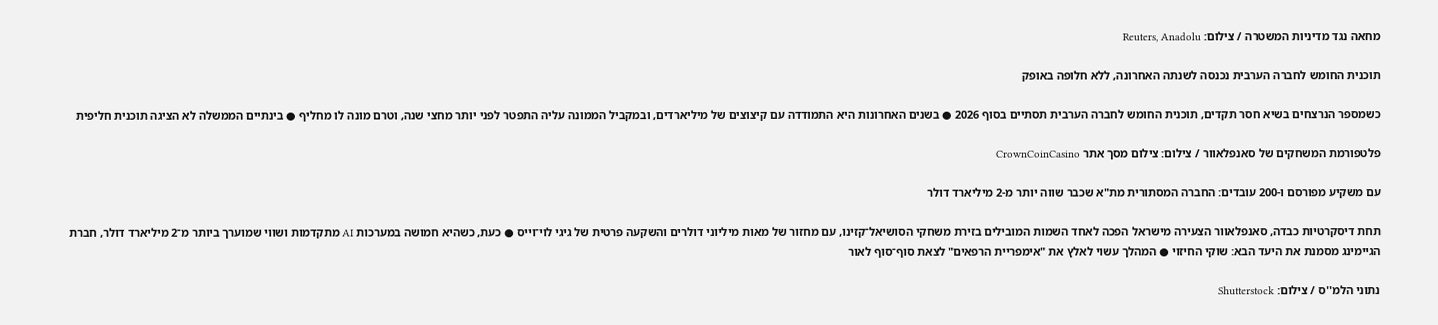מחאה נגד מדיניות המשטרה / צילום: Reuters, Anadolu

תוכנית החומש לחברה הערבית נכנסה לשנתה האחרונה, ללא חלופה באופק

כשמספר הנרצחים בשיא חסר תקדים, תוכנית החומש לחברה הערבית תסתיים בסוף 2026 ● בשנים האחרונות היא התמודדה עם קיצוצים של מיליארדים, ובמקביל הממונה עליה התפטר לפני יותר מחצי שנה, וטרם מונה לו מחליף ● בינתיים הממשלה לא הציגה תוכנית חליפית

פלטפורמת המשחקים של סאנפלאוור / צילום: צילום מסך אתר CrownCoinCasino

עם משקיע מפורסם ו-200 עובדים: החברה המסתורית מת"א שכבר שווה יותר מ-2 מיליארד דולר

תחת דיסקרטיות כבדה, סאנפלאוור הצעירה מישראל הפכה לאחד השמות המובילים בזירת משחקי הסושיאל־קזינו, עם מחזור של מאות מיליוני דולרים והשקעה פרטית של גיגי לוי־וייס ● כעת, כשהיא חמושה במערכות AI מתקדמות ושווי שמוערך ביותר מ־2 מיליארד דולר, חברת הגיימינג מסמנת את היעד הבא: שוקי החיזוי ● המהלך עשוי לאלץ את "אימפריית הרפאים" לצאת סוף־סוף לאור

נתוני הלמ''ס / צילום: Shutterstock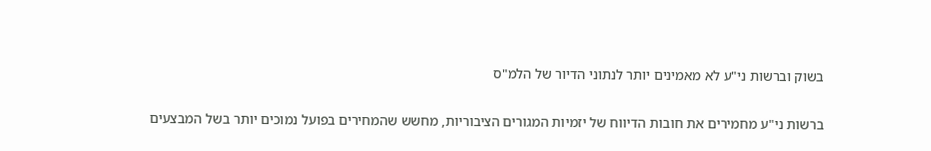בשוק וברשות ני"ע לא מאמינים יותר לנתוני הדיור של הלמ"ס

ברשות ני"ע מחמירים את חובות הדיווח של יזמיות המגורים הציבוריות, מחשש שהמחירים בפועל נמוכים יותר בשל המבצעים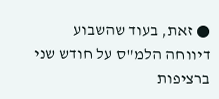● זאת, בעוד שהשבוע דיווחה הלמ"ס על חודש שני ברציפות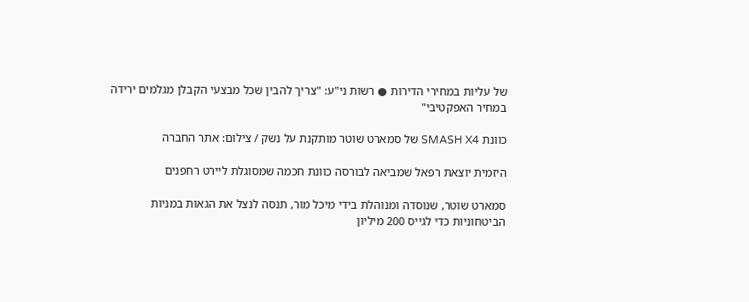של עליות במחירי הדירות ● רשות ני"ע: "צריך להבין שכל מבצעי הקבלן מגלמים ירידה במחיר האפקטיבי"

כוונת SMASH X4 של סמארט שוטר מותקנת על נשק / צילום: אתר החברה

היזמית יוצאת רפאל שמביאה לבורסה כוונת חכמה שמסוגלת ליירט רחפנים

סמארט שוטר, שנוסדה ומנוהלת בידי מיכל מור, תנסה לנצל את הגאות במניות הביטחוניות כדי לגייס 200 מיליון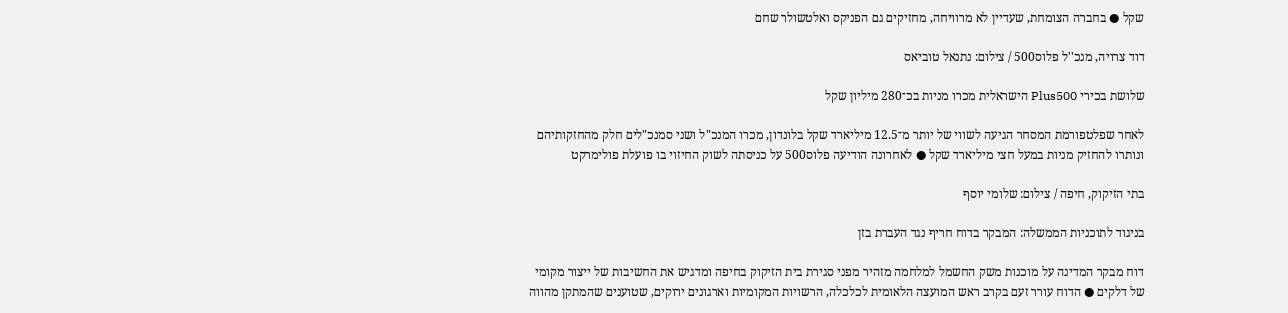שקל ● בחברה הצומחת, שעדיין לא מרוויחה, מחזיקים גם הפניקס ואלטשולר שחם

דוד צרויה, מנכ''ל פלוס500 / צילום: נתנאל טוביאס

שלושת בכירי Plus500 הישראלית מכרו מניות בכ־280 מיליון שקל

לאחר שפלטפורמת המסחר הגיעה לשווי של יותר מ־12.5 מיליארד שקל בלונדון, מכרו המנכ"ל ושני סמנכ"לים חלק מהחזקותיהם ונותרו להחזיק מניות במעל חצי מיליארד שקל ● לאחרונה הודיעה פלוס500 על כניסתה לשוק החיזוי בו פועלת פולימרקט

בתי הזיקוק, חיפה / צילום: שלומי יוסף

בניגוד לתוכניות הממשלה: המבקר בדוח חריף נגד העברת בזן

דוח מבקר המדינה על מוכנות משק החשמל למלחמה מזהיר מפני סגירת בית הזיקוק בחיפה ומדגיש את החשיבות של ייצור מקומי של דלקים ● הדוח עורר זעם בקרב ראש המועצה הלאומית לכלכלה, הרשויות המקומיות וארגונים ירוקים, שטוענים שהמתקן מהווה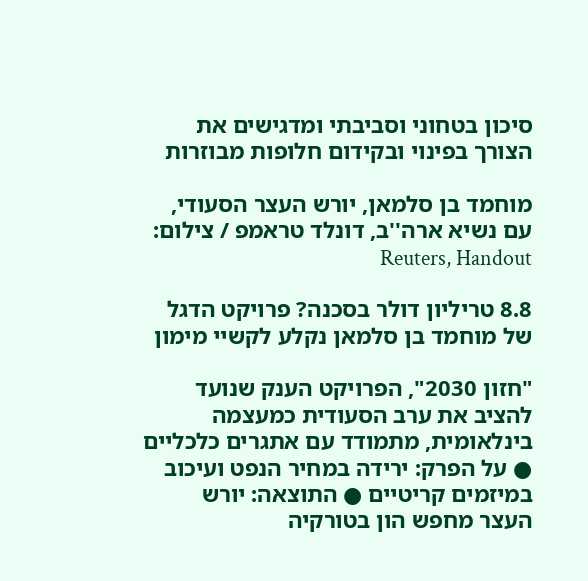סיכון בטחוני וסביבתי ומדגישים את הצורך בפינוי ובקידום חלופות מבוזרות

מוחמד בן סלמאן, יורש העצר הסעודי, עם נשיא ארה''ב, דונלד טראמפ / צילום: Reuters, Handout

8.8 טריליון דולר בסכנה? פרויקט הדגל של מוחמד בן סלמאן נקלע לקשיי מימון

"חזון 2030", הפרויקט הענק שנועד להציב את ערב הסעודית כמעצמה בינלאומית, מתמודד עם אתגרים כלכליים ● על הפרק: ירידה במחיר הנפט ועיכוב במיזמים קריטיים ● התוצאה: יורש העצר מחפש הון בטורקיה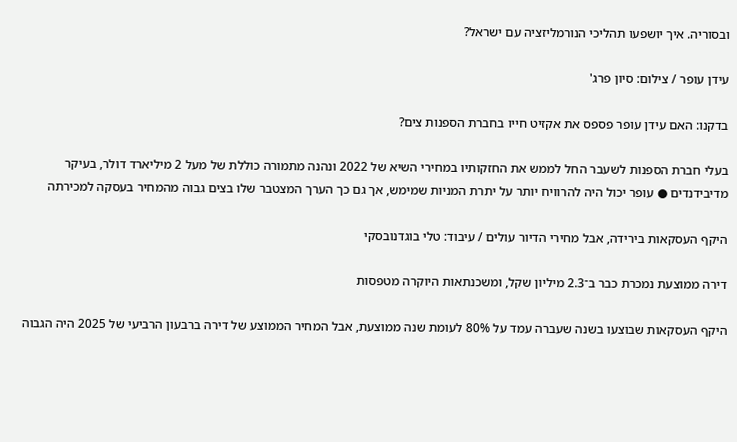ובסוריה. איך יושפעו תהליכי הנורמליזציה עם ישראל?

עידן עופר / צילום: סיון פרג'

בדקנו: האם עידן עופר פספס את אקזיט חייו בחברת הספנות צים?

בעלי חברת הספנות לשעבר החל לממש את החזקותיו במחירי השיא של 2022 ונהנה מתמורה כוללת של מעל 2 מיליארד דולר, בעיקר מדיבידנדים ● עופר יכול היה להרוויח יותר על יתרת המניות שמימש, אך גם כך הערך המצטבר שלו בצים גבוה מהמחיר בעסקה למכירתה

היקף העסקאות בירידה, אבל מחירי הדיור עולים / עיבוד: טלי בוגדנובסקי

דירה ממוצעת נמכרת כבר ב־2.3 מיליון שקל, ומשכנתאות היוקרה מטפסות

היקף העסקאות שבוצעו בשנה שעברה עמד על 80% לעומת שנה ממוצעת, אבל המחיר הממוצע של דירה ברבעון הרביעי של 2025 היה הגבוה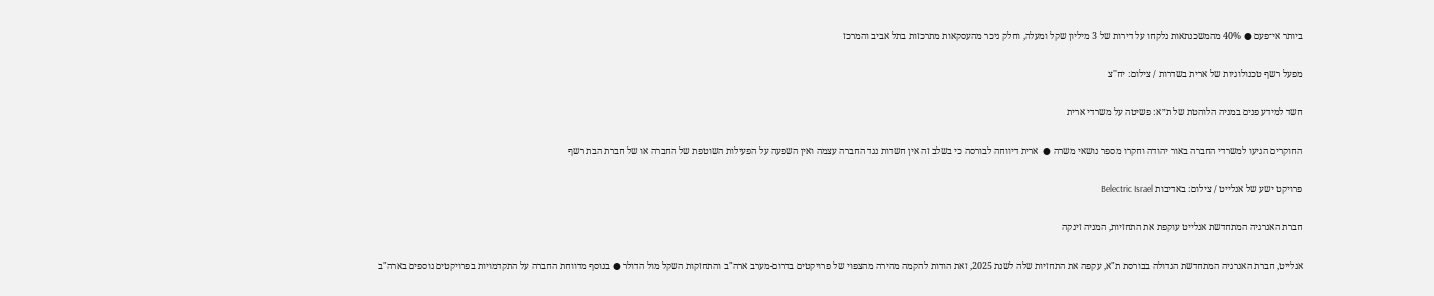ביותר אי־פעם ● 40% מהמשכנתאות נלקחו על דירות של 3 מיליון שקל ומעלה, וחלק ניכר מהעסקאות מתרכזות בתל אביב והמרכז

מפעל רשף טכנולוגיות של ארית בשדרות / צילום: יח''צ

חשד למידע פנים במניה הלוהטת של ת״א: פשיטה על משרדי ארית

החוקרים הגיעו למשרדי החברה באור יהודה וחקרו מספר נושאי משרה ●  ארית דיווחה לבורסה כי בשלב זה אין חשדות נגד החברה עצמה ואין השפעה על הפעילות השוטפת של החברה או של חברת הבת רשף

פרויקט ישע של אנלייט / צילום: באדיבות Belectric Israel

חברת האנרגיה המתחדשת אנלייט עוקפת את התחזיות, המניה זינקה

אנלייט, חברת האנרגיה המתחדשת הגדולה בבורסת ת"א, עקפה את התחזיות שלה לשנת 2025, זאת הודות להקמה מהירה מהצפוי של פרויקטים בדרום-מערב ארה"ב והתחזקות השקל מול הדולר ● בנוסף מדווחת החברה על התקדמויות בפרויקטים נוספים בארה"ב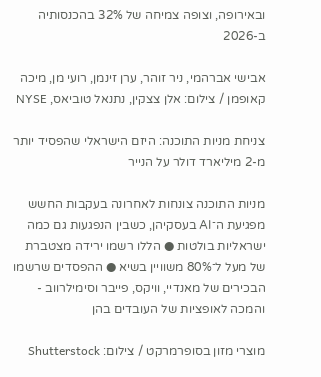ובאירופה, וצופה צמיחה של 32% בהכנסותיה ב-2026

אבישי אברהמי, ניר זוהר, ערן זינמן, רועי מן, מיכה קאופמן / צילום: אלן צצקין, נתנאל טוביאס, NYSE

צניחת מניות התוכנה: היזם הישראלי שהפסיד יותר מ-2 מיליארד דולר על הנייר

מניות התוכנה צונחות לאחרונה בעקבות החשש מפגיעת ה־AI בעסקיהן, כשבין הנפגעות גם כמה ישראליות בולטות ● הללו רשמו ירידה מצטברת של מעל ל־80% משוויין בשיא ● ההפסדים שרשמו הבכירים של מאנדיי, וויקס, פייבר וסימילרווב - והמכה לאופציות של העובדים בהן

מוצרי מזון בסופרמרקט / צילום: Shutterstock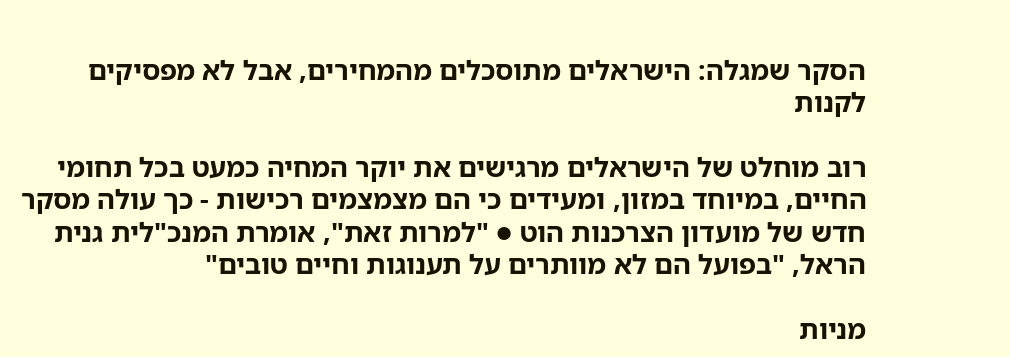הסקר שמגלה: הישראלים מתוסכלים מהמחירים, אבל לא מפסיקים לקנות

רוב מוחלט של הישראלים מרגישים את יוקר המחיה כמעט בכל תחומי החיים, במיוחד במזון, ומעידים כי הם מצמצמים רכישות - כך עולה מסקר חדש של מועדון הצרכנות הוט ● "למרות זאת", אומרת המנכ"לית גנית הראל, "בפועל הם לא מוותרים על תענוגות וחיים טובים"

מניות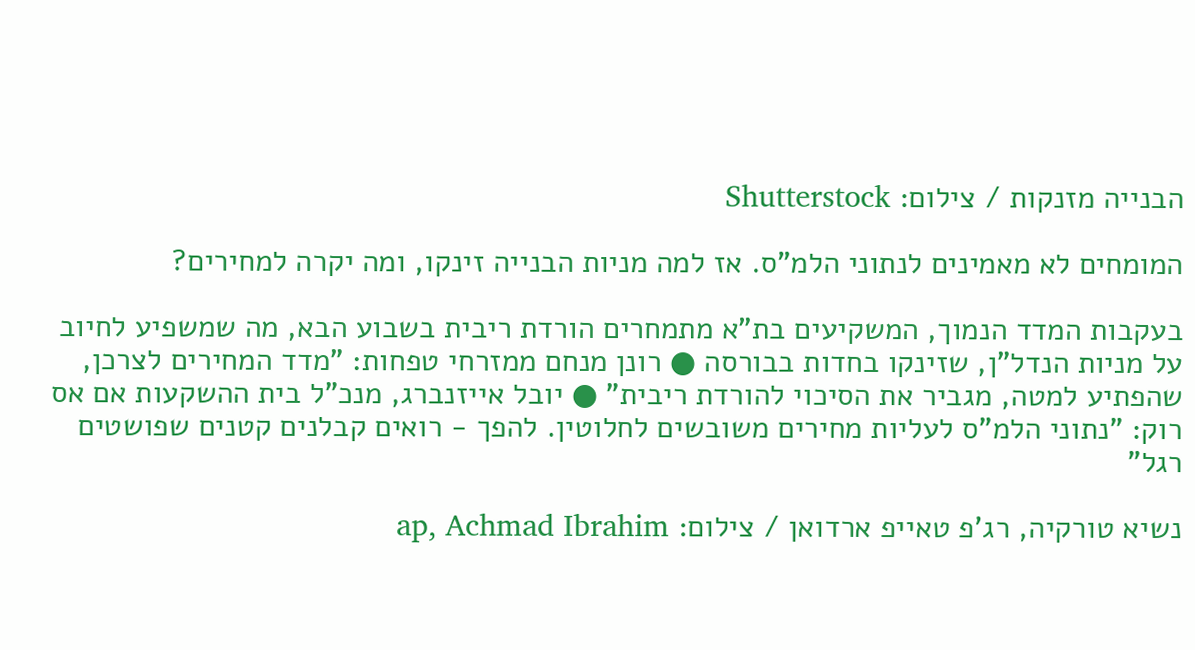הבנייה מזנקות / צילום: Shutterstock

המומחים לא מאמינים לנתוני הלמ"ס. אז למה מניות הבנייה זינקו, ומה יקרה למחירים?

בעקבות המדד הנמוך, המשקיעים בת"א מתמחרים הורדת ריבית בשבוע הבא, מה שמשפיע לחיוב על מניות הנדל"ן, שזינקו בחדות בבורסה ● רונן מנחם ממזרחי טפחות: "מדד המחירים לצרכן, שהפתיע למטה, מגביר את הסיכוי להורדת ריבית" ● יובל אייזנברג, מנכ"ל בית ההשקעות אם אס רוק: "נתוני הלמ"ס לעליות מחירים משובשים לחלוטין. להפך - רואים קבלנים קטנים שפושטים רגל"

נשיא טורקיה, רג'פ טאייפ ארדואן / צילום: ap, Achmad Ibrahim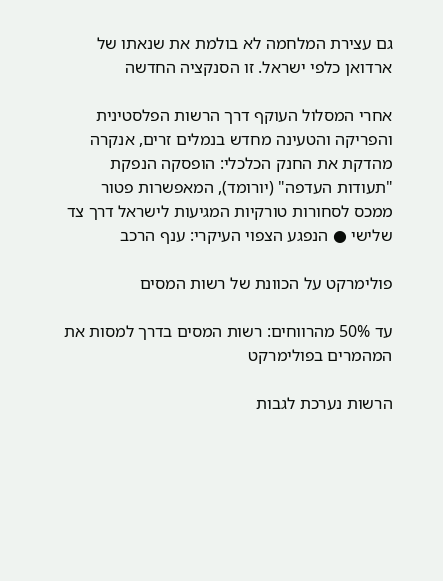גם עצירת המלחמה לא בולמת את שנאתו של ארדואן כלפי ישראל. זו הסנקציה החדשה

אחרי המסלול העוקף דרך הרשות הפלסטינית והפריקה והטעינה מחדש בנמלים זרים, אנקרה מהדקת את החנק הכלכלי: הופסקה הנפקת "תעודות העדפה" (יורומד), המאפשרות פטור ממכס לסחורות טורקיות המגיעות לישראל דרך צד שלישי ● הנפגע הצפוי העיקרי: ענף הרכב

פולימרקט על הכוונת של רשות המסים

עד 50% מהרווחים: רשות המסים בדרך למסות את המהמרים בפולימרקט

הרשות נערכת לגבות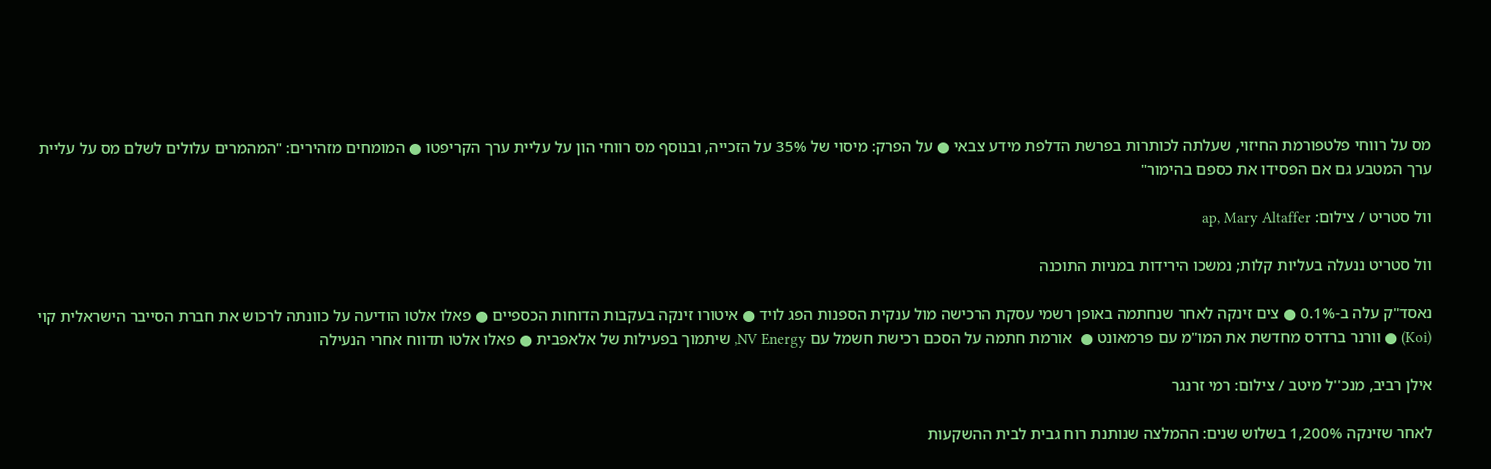מס על רווחי פלטפורמת החיזוי, שעלתה לכותרות בפרשת הדלפת מידע צבאי ● על הפרק: מיסוי של 35% על הזכייה, ובנוסף מס רווחי הון על עליית ערך הקריפטו ● המומחים מזהירים: "המהמרים עלולים לשלם מס על עליית ערך המטבע גם אם הפסידו את כספם בהימור"

וול סטריט / צילום: ap, Mary Altaffer

וול סטריט ננעלה בעליות קלות; נמשכו הירידות במניות התוכנה

נאסד"ק עלה ב-0.1% ● צים זינקה לאחר שנחתמה באופן רשמי עסקת הרכישה מול ענקית הספנות הפג לויד ● איטורו זינקה בעקבות הדוחות הכספיים ● פאלו אלטו הודיעה על כוונתה לרכוש את חברת הסייבר הישראלית קוי (Koi) ● וורנר ברדרס מחדשת את המו"מ עם פרמאונט ●  אורמת חתמה על הסכם רכישת חשמל עם NV Energy, שיתמוך בפעילות של אלאפבית ● פאלו אלטו תדווח אחרי הנעילה

אילן רביב, מנכ''ל מיטב / צילום: רמי זרנגר

לאחר שזינקה 1,200% בשלוש שנים: ההמלצה שנותנת רוח גבית לבית ההשקעות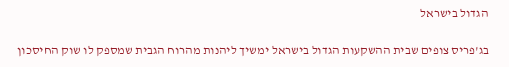הגדול בישראל

בג'פריס צופים שבית ההשקעות הגדול בישראל ימשיך ליהנות מהרוח הגבית שמספק לו שוק החיסכון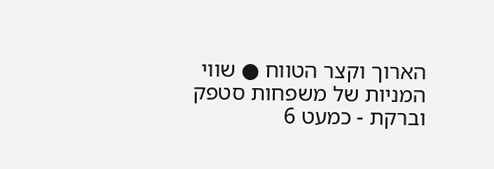הארוך וקצר הטווח ● שווי המניות של משפחות סטפק וברקת - כמעט 6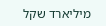מיליארד שקל